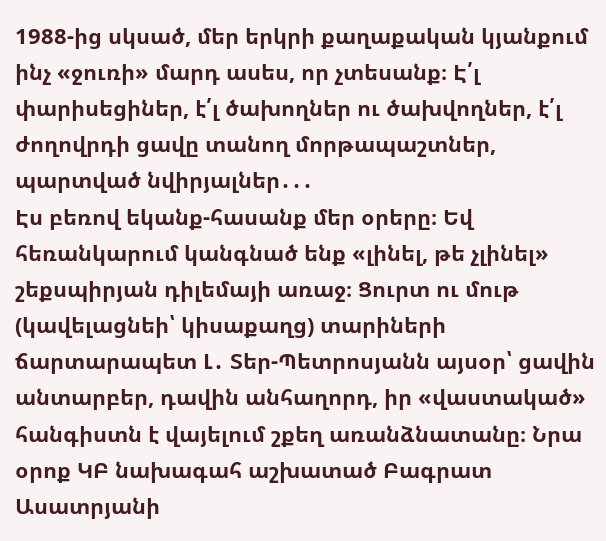1988-ից սկսած, մեր երկրի քաղաքական կյանքում ինչ «ջուռի» մարդ ասես, որ չտեսանք։ Է՛լ փարիսեցիներ, է՛լ ծախողներ ու ծախվողներ, է՛լ ժողովրդի ցավը տանող մորթապաշտներ, պարտված նվիրյալներ․․․
Էս բեռով եկանք-հասանք մեր օրերը։ Եվ հեռանկարում կանգնած ենք «լինել, թե չլինել» շեքսպիրյան դիլեմայի առաջ։ Ցուրտ ու մութ (կավելացնեի՝ կիսաքաղց) տարիների ճարտարապետ Լ․ Տեր-Պետրոսյանն այսօր՝ ցավին անտարբեր, դավին անհաղորդ, իր «վաստակած» հանգիստն է վայելում շքեղ առանձնատանը։ Նրա օրոք ԿԲ նախագահ աշխատած Բագրատ Ասատրյանի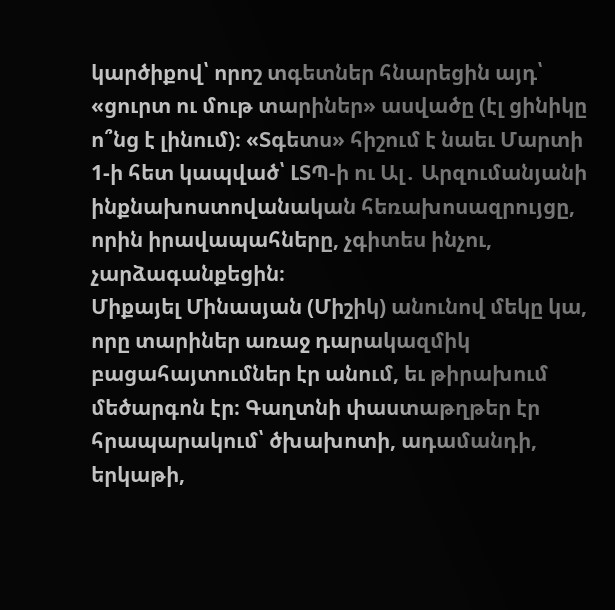կարծիքով՝ որոշ տգետներ հնարեցին այդ՝ «ցուրտ ու մութ տարիներ» ասվածը (էլ ցինիկը ո՞նց է լինում)։ «Տգետս» հիշում է նաեւ Մարտի 1-ի հետ կապված՝ ԼՏՊ-ի ու Ալ․ Արզումանյանի ինքնախոստովանական հեռախոսազրույցը, որին իրավապահները, չգիտես ինչու, չարձագանքեցին։
Միքայել Մինասյան (Միշիկ) անունով մեկը կա, որը տարիներ առաջ դարակազմիկ բացահայտումներ էր անում, եւ թիրախում մեծարգոն էր։ Գաղտնի փաստաթղթեր էր հրապարակում՝ ծխախոտի, ադամանդի, երկաթի,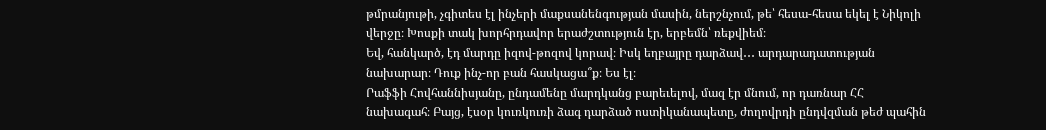թմրանյութի, չգիտես էլ ինչերի մաքսանենգության մասին, ներշնչում, թե՝ հեսա-հեսա եկել է Նիկոլի վերջը։ Խոսքի տակ խորհրդավոր երաժշտություն էր, երբեմն՝ ռեքվիեմ։
Եվ, հանկարծ, էդ մարդը իզով-թոզով կորավ։ Իսկ եղբայրը դարձավ․․․ արդարադատության նախարար։ Դուք ինչ-որ բան հասկացա՞ք։ Ես էլ։
Րաֆֆի Հովհաննիսյանը, ընդամենը մարդկանց բարեւելով, մազ էր մնում, որ դառնար ՀՀ նախագահ։ Բայց, էսօր կուռկուռի ձագ դարձած ոստիկանապետը, ժողովրդի ընդվզման թեժ պահին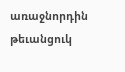առաջնորդին թեւանցուկ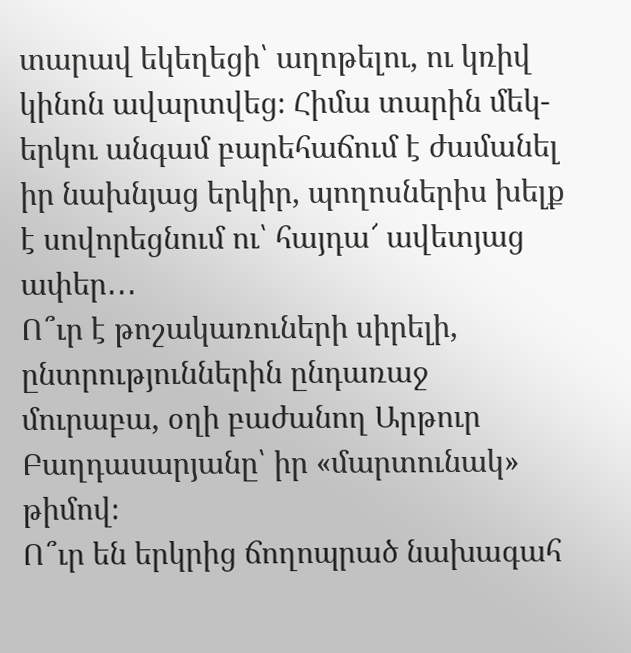տարավ եկեղեցի՝ աղոթելու, ու կռիվ կինոն ավարտվեց։ Հիմա տարին մեկ-երկու անգամ բարեհաճում է ժամանել իր նախնյաց երկիր, պողոսներիս խելք է սովորեցնում ու՝ հայդա՜ ավետյաց ափեր․․․
Ո՞ւր է թոշակառուների սիրելի, ընտրություններին ընդառաջ մուրաբա, օղի բաժանող Արթուր Բաղդասարյանը՝ իր «մարտունակ» թիմով։
Ո՞ւր են երկրից ճողոպրած նախագահ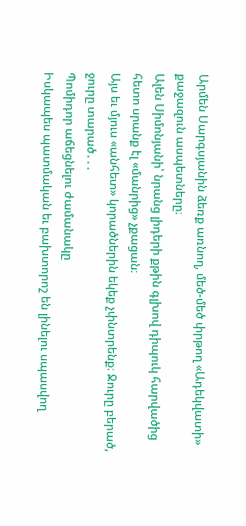Արմեն Սարգսյանին ձեռք առնող, մեծ-մեծ փրթող «Ադեկվատի» քաջազուն ասպետները։
Ալեն Սիմոնյանի՝ նրանց լիդերի քթին գլխով դիպուկ հարվածից հետո սրանք էլ «մանրից» չքացան։
Այս եւ մյուս «անհետ» կորածներին եկեք չփնտրենք։ Ջուրը բերած, ջուրը տարած․․․
Պոմիդոր աճեցնելու ժամանակը
Իսկապես պատմական եւ բախտորոշ են լինելու սպասվող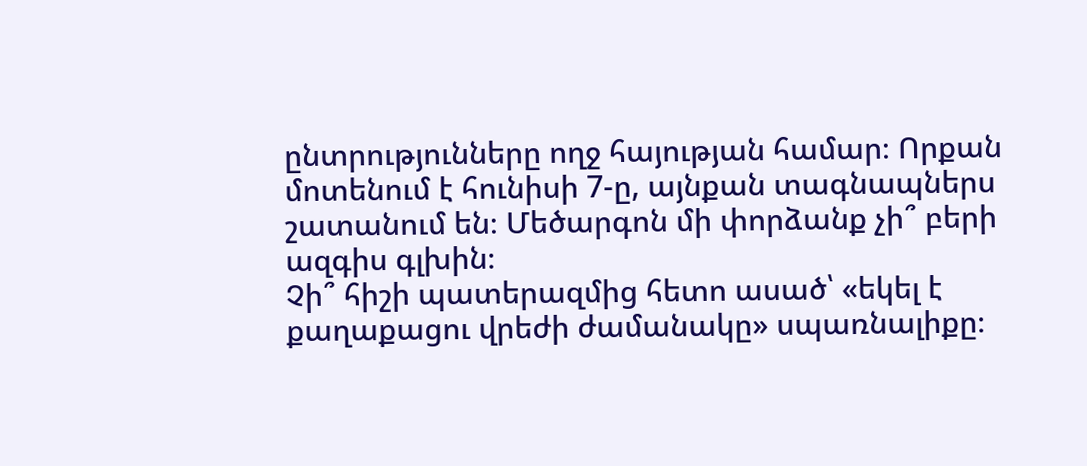ընտրությունները ողջ հայության համար։ Որքան մոտենում է հունիսի 7-ը, այնքան տագնապներս շատանում են։ Մեծարգոն մի փորձանք չի՞ բերի ազգիս գլխին։
Չի՞ հիշի պատերազմից հետո ասած՝ «եկել է քաղաքացու վրեժի ժամանակը» սպառնալիքը։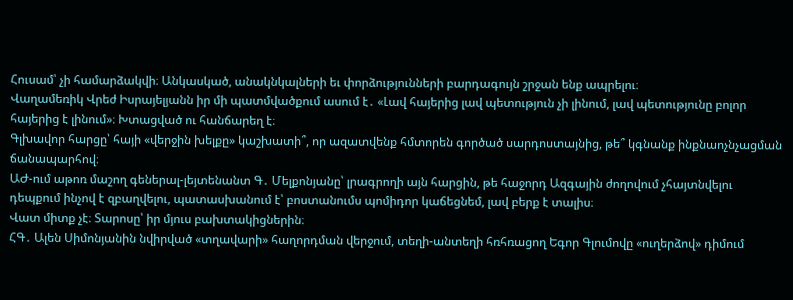Հուսամ՝ չի համարձակվի։ Անկասկած, անակնկալների եւ փորձությունների բարդագույն շրջան ենք ապրելու։
Վաղամեռիկ Վրեժ Իսրայելյանն իր մի պատմվածքում ասում է․ «Լավ հայերից լավ պետություն չի լինում, լավ պետությունը բոլոր հայերից է լինում»։ Խտացված ու հանճարեղ է։
Գլխավոր հարցը՝ հայի «վերջին խելքը» կաշխատի՞, որ ազատվենք հմտորեն գործած սարդոստայնից, թե՞ կգնանք ինքնաոչնչացման ճանապարհով։
ԱԺ-ում աթոռ մաշող գեներալ-լեյտենանտ Գ․ Մելքոնյանը՝ լրագրողի այն հարցին, թե հաջորդ Ազգային ժողովում չհայտնվելու դեպքում ինչով է զբաղվելու, պատասխանում է՝ բոստանումս պոմիդոր կաճեցնեմ, լավ բերք է տալիս։
Վատ միտք չէ։ Տարոսը՝ իր մյուս բախտակիցներին։
ՀԳ․ Ալեն Սիմոնյանին նվիրված «տղավարի» հաղորդման վերջում, տեղի-անտեղի հռհռացող Եգոր Գլումովը «ուղերձով» դիմում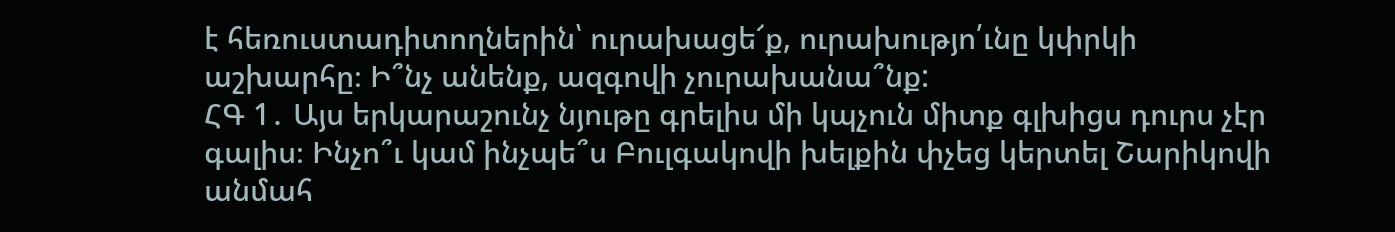է հեռուստադիտողներին՝ ուրախացե՜ք, ուրախությո՛ւնը կփրկի աշխարհը։ Ի՞նչ անենք, ազգովի չուրախանա՞նք:
ՀԳ 1․ Այս երկարաշունչ նյութը գրելիս մի կպչուն միտք գլխիցս դուրս չէր գալիս։ Ինչո՞ւ կամ ինչպե՞ս Բուլգակովի խելքին փչեց կերտել Շարիկովի անմահ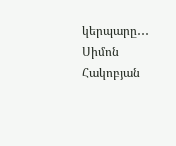կերպարը․․․
Սիմոն Հակոբյան